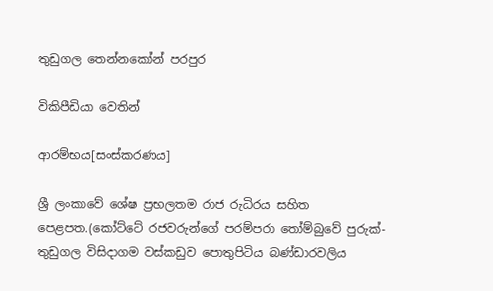තුඩුගල තෙන්නකෝන් පරපුර

විකිපීඩියා වෙතින්

ආරම්භය[සංස්කරණය]

ශ්‍රී ලංකාවේ ශේෂ ප්‍රභලතම රාජ රුධිරය සහිත පෙළපත.(කෝට්ටේ රජවරුන්ගේ පරම්පරා තෝම්බුවේ පුරුක්-තුඩුගල විසිදාගම වස්කඩුව පොතුපිටිය බණ්ඩාරවලිය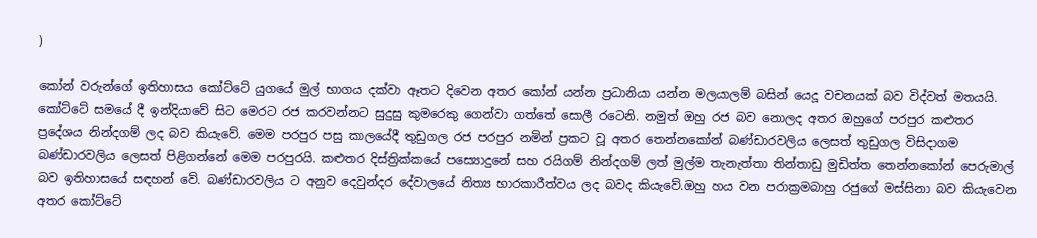)

කෝන් වරුන්ගේ ඉතිහාසය කෝට්ටේ යුගයේ මුල් භාගය දක්වා ඈතට දිවෙන අතර කෝන් යන්න ප්‍රධානියා යන්න මලයාලම් බසින් යෙදූ වචනයක් බව විද්වත් මතයයි. කෝට්ටේ සමයේ දී ඉන්දියාවේ සිට මෙරට රජ කරවන්නට සුදුසු කුමරෙකු ගෙන්වා ගත්තේ සොලී රටෙනි. නමුත් ඔහු රජ බව නොලද අතර ඔහුගේ පරපුර කළුතර ප්‍රදේශය නින්දගම් ලද බව කියැවේ. මෙම පරපුර පසු කාලයේදී තුඩුගල රජ පරපුර නමින් ප්‍රකට වූ අතර තෙන්නකෝන් බණ්ඩාරවලිය ලෙසත් තුඩුගල විසිදාගම බණ්ඩාරවලිය ලෙසත් පිළිගන්නේ මෙම පරපුරයි. කළුතර දිස්ත්‍රික්කයේ පස්‍යොදුනේ සහ රයිගම් නින්දගම් ලත් මුල්ම තැනැත්තා තින්තාඩු මුඩිත්ත තෙන්නකෝන් පෙරුමාල් බව ඉතිහාසයේ සඳහන් වේ. බණ්ඩාරවලිය ට අනුව දෙවුන්දර දේවාලයේ නිත්‍ය භාරකාරීත්වය ලද බවද කියැවේ.ඔහු හය වන පරාක්‍රමබාහු රජුගේ මස්සිනා බව කියැවෙන අතර කෝට්ටේ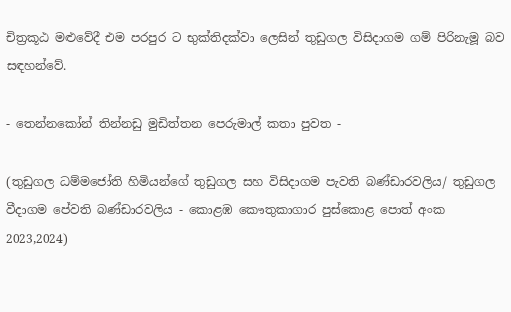චිත්‍රකූඨ මළුවේදී එම පරපුර ට භුක්තිදක්වා ලෙසින් තුඩුගල විසිදාගම ගම් පිරිනැමූ බව සඳහන්වේ.

- තෙන්නකෝන් තින්නඩු මුඩිත්තන පෙරුමාල් කතා පුවත -

(තුඩුගල ධම්මජෝති හිමියන්ගේ තුඩුගල සහ විසිදාගම පැවති බණ්ඩාරවලිය/ තුඩුගල වීදාගම පේවති බණ්ඩාරවලිය - කොළඹ කෞතුකාගාර පුස්කොළ පොත් අංක 2023,2024)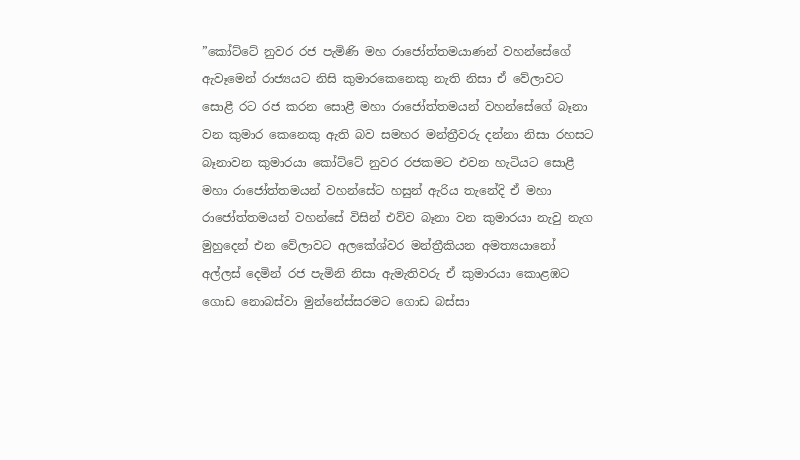”කෝට්ටේ නුවර රජ පැමිණි මහ රාජෝත්තමයාණන් වහන්සේගේ ඇවෑමෙන් රාජ්‍යයට නිසි කුමාරකෙනෙකු නැති නිසා ඒ වේලාවට සොළී රට රජ කරන සොළී මහා රාජෝත්තමයන් වහන්සේගේ බෑනා වන කුමාර කෙනෙකු ඇති බව සමහර මන්ත්‍රීවරු දන්නා නිසා රහසට බෑනාවන කුමාරයා කෝට්ටේ නුවර රජකමට එවන හැටියට සොළී මහා රාජෝත්තමයන් වහන්සේට හසුන් ඇරිය තැනේදි ඒ මහා රාජෝත්තමයන් වහන්සේ විසින් එව්ව බෑනා වන කුමාරයා නැවු නැග මුහුදෙන් එන වේලාවට අලකේශ්වර මන්ත්‍රීකියන අමත්‍යයානෝ අල්ලස් දෙමින් රජ පැමිනි නිසා ඇමැතිවරු ඒ කුමාරයා කොළඹට ගොඩ නොබස්වා මුන්නේස්සරමට ගොඩ බස්සා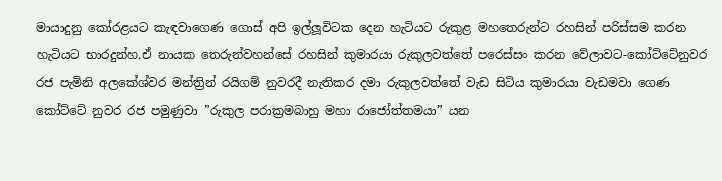මායාදුනු කෝරළයට කැඳවාගෙණ ගොස් අපි ඉල්ලූවිටක දෙන හැටියට රුකුළ මහතෙරුන්ට රහසින් පරිස්සම කරන හැටියට භාරදුන්හ.ඒ නායක තෙරුන්වහන්සේ රහසින් කුමාරයා රුකුලවත්තේ පරෙස්සං කරන වේලාවට-කෝට්ටේනුවර රජ පැමිනි අලකේශ්වර මන්ත්‍රින් රයිගම් නුවරදී නැතිකර දමා රුකුලවත්තේ වැඩ සිටිය කුමාරයා වැඩමවා ගෙණ කෝට්ටේ නුවර රජ පමුණුවා ”රුකුල පරාක්‍රමබාහු මහා රාජෝත්තමයා” යන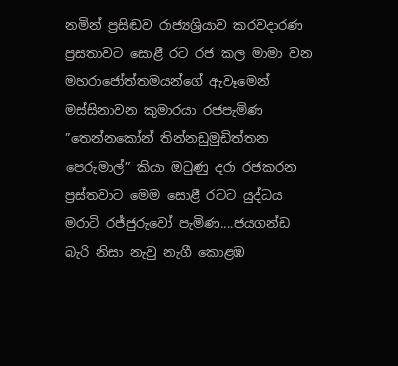නමින් ප්‍රසිඬව රාජ්‍යශ්‍රියාව කරවදාරණ ප්‍රසතාවට සොළී රට රජ කල මාමා වන මහරාජෝත්තමයන්ගේ ඇවෑමෙන් මස්සිනාවන කුමාරයා රජපැමිණ ”තෙන්නකෝන් තින්නඩුමුඩිත්තන පෙරුමාල්” කියා ඔටුණු දරා රජකරන ප්‍රස්තවාට මෙම සොළී රටට යුද්ධය මරාටි රජ්ජුරුවෝ පැමිණ....ජයගන්ඩ බැරි නිසා නැවු නැගී කොළඹ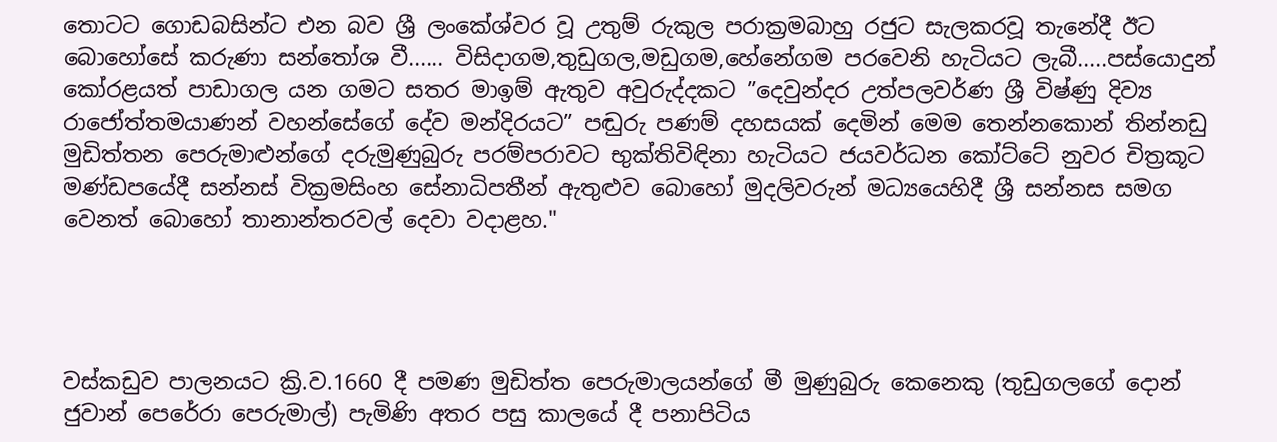තොටට ගොඩබසින්ට එන බව ශ්‍රී ලංකේශ්වර වූ උතුම් රුකුල පරාක්‍රමබාහු රජුට සැලකරවූ තැනේදී ඊට බොහෝසේ කරුණා සන්තෝශ වී...... විසිදාගම,තුඩුගල,මඩුගම,හේනේගම පරවෙනි හැටියට ලැබී.....පස්යොදුන් කෝරළයත් පාඩාගල යන ගමට සතර මාඉම් ඇතුව අවුරුද්දකට ”දෙවුන්දර උත්පලවර්ණ ශ්‍රී විෂ්ණු දිව්‍ය රාජෝත්තමයාණන් වහන්සේගේ දේව මන්දිරයට” පඬුරු පණම් දහසයක් දෙමින් මෙම තෙන්නකොන් තින්නඩු මුඩිත්තන පෙරුමාළුන්ගේ දරුමුණුබුරු පරම්පරාවට භුක්තිවිඳිනා හැටියට ජයවර්ධන කෝට්ටේ නුවර චිත්‍රකූට මණ්ඩපයේදී සන්නස් වික්‍රමසිංහ සේනාධිපතීන් ඇතුළුව බොහෝ මුදලිවරුන් මධ්‍යයෙහිදී ශ්‍රී සන්නස සමග වෙනත් බොහෝ තානාන්තරවල් දෙවා වදාළහ."




වස්කඩුව පාලනයට ක්‍රි.ව.1660 දී පමණ මුඩිත්ත පෙරුමාලයන්ගේ මී මුණුබුරු කෙනෙකු (තුඩුගලගේ දොන් ජුවාන් පෙරේරා පෙරුමාල්) පැමිණි අතර පසු කාලයේ දී පනාපිටිය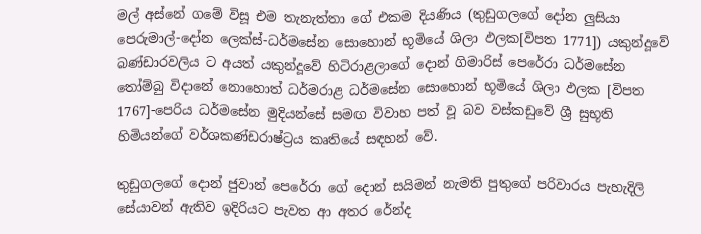මල් අස්නේ ගමේ විසූ එම තැනැත්තා ගේ එකම දියණිය (තුඩුගලගේ දෝන ලුසියා පෙරුමාල්-දෝන ලෙක්ස්-ධර්මසේන සොහොන් භූමියේ ශිලා ඵලක[විපත 1771]) යකුන්දූවේ බණ්ඩාරවලිය ට අයත් යකුන්දූවේ හිටිරාළලාගේ දොන් ගිමාරිස් පෙරේරා ධර්මසේන තෝම්බු විදානේ නොහොත් ධර්මරාළ ධර්මසේන සොහොන් භූමියේ ශිලා ඵලක [විපත 1767]-පෙරිය ධර්මසේන මුදියන්සේ සමඟ විවාහ පත් වූ බව වස්කඩුවේ ශ්‍රී සුභූති හිමියන්ගේ වර්ශකණ්ඩරාෂ්ට්‍රය කෘතියේ සඳහන් වේ.

තුඩුගලගේ දොන් ජුවාන් පෙරේරා ගේ දොන් සයිමන් නැමති පුතුගේ පරිවාරය පැහැදිලි සේයාවන් ඇතිව ඉදිරියට පැවත ආ අතර රේන්ද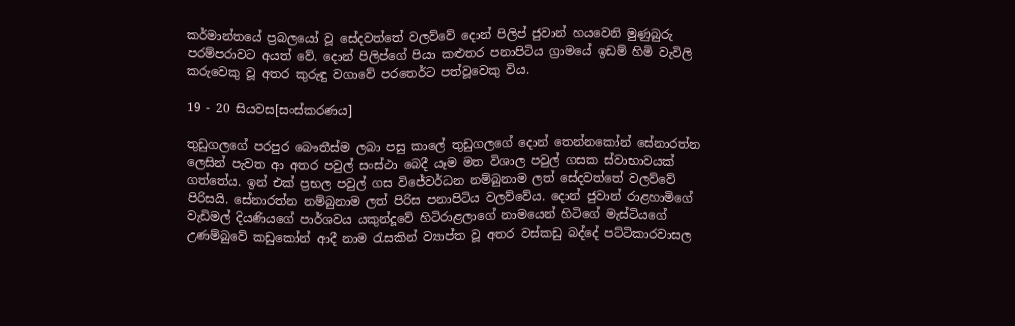කර්මාන්තයේ ප්‍රබලයෝ වූ සේදවත්තේ වලව්වේ දොන් පිලිප් ජුවාන් හයවෙනි මුණුබුරු පරම්පරාවට අයත් වේ. දොන් පිලිප්ගේ පියා කළුතර පනාපිටිය ග්‍රාමයේ ඉඩම් හිමි වැවිලි කරුවෙකු වූ අතර කුරුඳු වගාවේ පරතෙර්ට පත්වූවෙකු විය.

19 - 20 සියවස[සංස්කරණය]

තුඩුගලගේ පරපුර බෞතීස්ම ලබා පසු කාලේ තුඩුගලගේ දොන් තෙන්නකෝන් සේනාරත්න ලෙසින් පැවත ආ අතර පවුල් සංස්ථා බෙදී යෑම මත විශාල පවුල් ගසක ස්වාභාවයක් ගත්තේය. ඉන් එක් ප්‍රභල පවුල් ගස විජේවර්ධන නම්බුනාම ලත් සේදවත්තේ වලව්වේ පිරිසයි. සේනාරත්න නම්බුනාම ලත් පිරිස පනාපිටිය වලව්වේය. දොන් ජුවාන් රාළහාමිගේ වැඩිමල් දියණියගේ පාර්ශවය යකුන්දූවේ හිටිරාළලාගේ නාමයෙන් හිටිගේ මැස්ටියගේ උණම්බුවේ කඩුකෝන් ආදී නාම රැසකින් ව්‍යාප්ත වූ අතර වස්කඩු බද්දේ පට්ටිකාරවාසල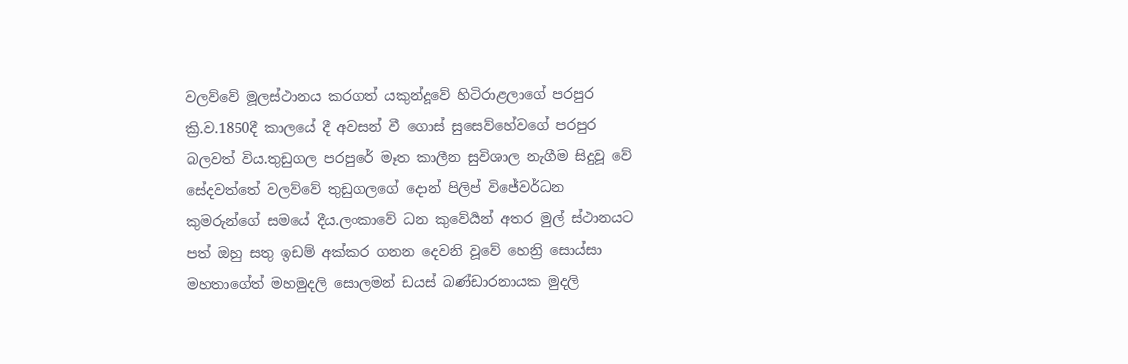වලව්වේ මූලස්ථානය කරගත් යකුන්දූවේ හිටිරාළලාගේ පරපුර ක්‍රි.ව.1850දී කාලයේ දී අවසන් වී ගොස් සුසෙව්හේවගේ පරපුර බලවත් විය.තුඩුගල පරපුරේ මෑත කාලීන සුවිශාල නැගීම සිදුවූ වේ සේදවත්තේ වලව්වේ තුඩුගලගේ දොන් පිලිප් විජේවර්ධන කුමරුන්ගේ සමයේ දීය.ලංකාවේ ධන කුවේර්‍යන් අතර මුල් ස්ථානයට පත් ඔහු සතු ඉඩම් අක්කර ගනන දෙවනි වූවේ හෙන්‍රි සොය්සා මහතාගේත් මහමුදලි සොලමන් ඩයස් බණ්ඩාරනායක මුදලි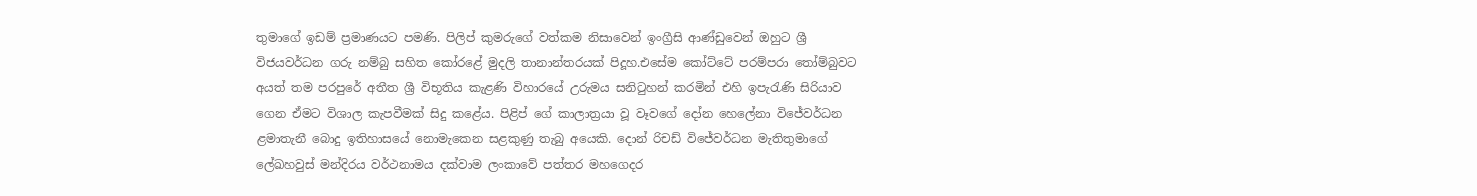තුමාගේ ඉඩම් ප්‍රමාණයට පමණි. පිලිප් කුමරුගේ වත්කම නිසාවෙන් ඉංග්‍රීසි ආණ්ඩුවෙන් ඔහුට ශ්‍රී විජයවර්ධන ගරු නම්බු සහිත කෝරළේ මුදලි තානාන්තරයක් පිදූහ.එසේම කෝට්ටේ පරම්පරා තෝම්බුවට අයත් තම පරපුරේ අතීත ශ්‍රී විභූතිය කැළණි විහාරයේ උරුමය සනිටුහන් කරමින් එහි ඉපැරැණි සිරියාව ගෙන ඒමට විශාල කැපවීමක් සිදු කළේය. පිළිප් ගේ කාලාත්‍රයා වූ වෑවගේ දෝන හෙලේනා විජේවර්ධන ළමාතැනී බොදු ඉතිහාසයේ නොමැකෙන සළකුණු තැබු අයෙකි. දොන් රිචඩ් විජේවර්ධන මැතිතුමාගේ ලේඛහවුස් මන්දිරය වර්ථනාමය දක්වාම ලංකාවේ පත්තර මහගෙදර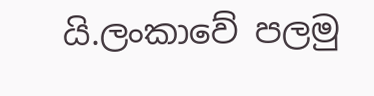යි.ලංකාවේ පලමු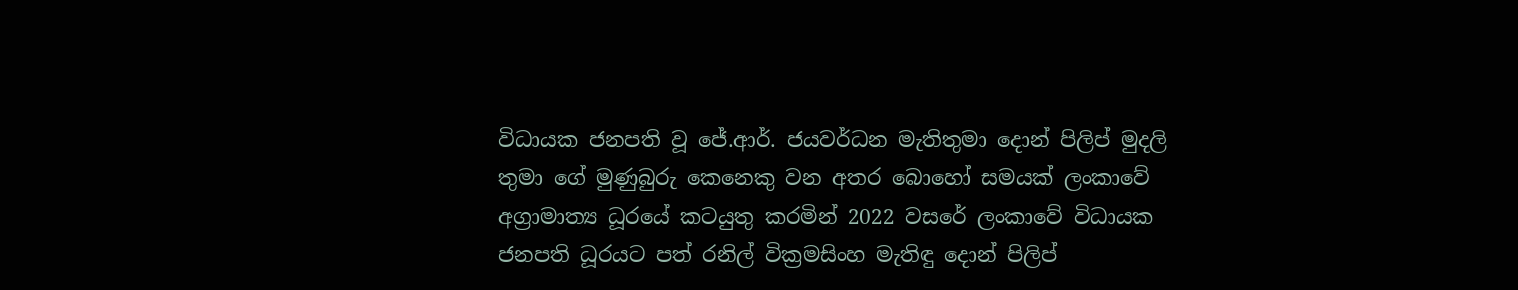විධායක ජනපති වූ ජේ.ආර්. ජයවර්ධන මැතිතුමා දොන් පිලිප් මුදලි තුමා ගේ මුණුබුරු කෙනෙකු වන අතර බොහෝ සමයක් ලංකාවේ අග්‍රාමාත්‍ය ධූරයේ කටයුතු කරමින් 2022 වසරේ ලංකාවේ විධායක ජනපති ධූරයට පත් රනිල් වික්‍රමසිංහ මැතිඳු දොන් පිලිප්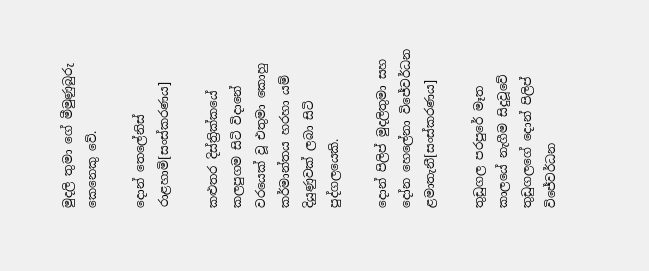මුදලි තුමා ගේ මීමුණුබුරු කෙනෙකු වේ.

දොන් තෙලේනිස් රාළහාමි[සංස්කරණය]

කළුතර දිස්ත්‍රික්කයේ කලපුගම සිටි විදානේ වරයෙක් වූ එතුමා කොහු කර්මාන්තය හරහා යම් දියුණුවක් ලබා සිටි පුද්ගලයෙකි.

දොන් පිලිප් මුදලිතුමා සහ දෝන හෙලේනා විජේවර්ධන ළමාතැනී[සංස්කරණය]

තුඩුගල පරපුරේ මෑත කාලයේ නැගීම සිදුවූවේ තුඩුගලගේ දොන් පිලිප් විජේවර්ධන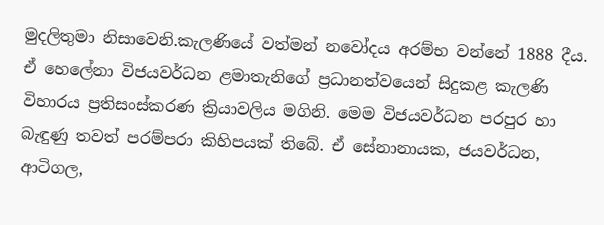මුදලිතුමා නිසාවෙනි.කැලණියේ වත්මන් නවෝදය අරම්භ වන්නේ 1888 දීය. ඒ හෙලේනා විජයවර්ධන ළමාතැනිගේ ප්‍රධානත්වයෙන් සිදුකළ කැලණි විහාරය ප්‍රතිසංස්කරණ ක්‍රියාවලිය මගිනි. මෙම විජයවර්ධන පරපුර හා බැඳුණු තවත් පරම්පරා කිහිපයක් තිබේ. ඒ සේනානායක, ජයවර්ධන, ආටිගල,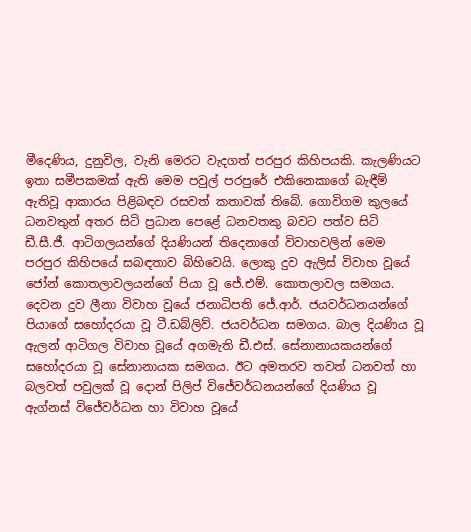මීදෙණිය, දුනුවිල, වැනි මෙරට වැදගත් පරපුර කිහිපයකි. කැලණියට ඉතා සමීපකමක් ඇති මෙම පවුල් පරපුරේ එකිනෙකාගේ බැඳීම් ඇතිවූ ආකාරය පිළිබඳව රසවත් කතාවක් තිබේ. ගොවිගම කුලයේ ධනවතුන් අතර සිටි ප්‍රධාන පෙළේ ධනවතකු බවට පත්ව සිටි ඩී.සී.ජී. ආටිගලයන්ගේ දියණියන් තිදෙනාගේ විවාහවලින් මෙම පරපුර කිහිපයේ සබඳතාව බිහිවෙයි. ලොකු දුව ඇලිස් විවාහ වූයේ ජෝන් කොතලාවලයන්ගේ පියා වූ ජේ.එම්. කොතලාවල සමගය. දෙවන දුව ලීනා විවාහ වූයේ ජනාධිපති ජේ.ආර්. ජයවර්ධනයන්ගේ පියාගේ සහෝදරයා වූ ටී.ඩබ්ලිව්. ජයවර්ධන සමගය. බාල දියණිය වූ ඇලන් ආටිගල විවාහ වූයේ අගමැති ඩී.එස්. සේනානායකයන්ගේ සහෝදරයා වූ සේනානායක සමගය. ඊට අමතරව තවත් ධනවත් හා බලවත් පවුලක් වූ දොන් පිලිප් විජේවර්ධනයන්ගේ දියණිය වූ ඇග්නස් විජේවර්ධන හා විවාහ වූයේ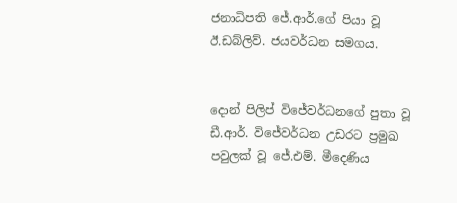ජනාධිපති ජේ.ආර්.ගේ පියා වූ ඊ.ඩබ්ලිව්. ජයවර්ධන සමගය.


දොන් පිලිප් විජේවර්ධනගේ පුතා වූ ඩී.ආර්. විජේවර්ධන උඩරට ප්‍රමුඛ පවුලක් වූ ජේ.එම්. මීදෙණිය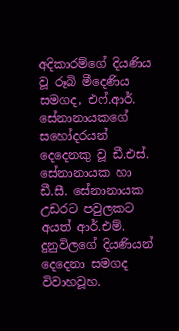අදිකාරම්ගේ දියණිය වූ රූබි මීදෙණිය සමගද, එෆ්.ආර්. සේනානායකගේ සහෝදරයන් දෙදෙනකු වූ ඩී.එස්. සේනානායක හා ඩී.සී. සේනානායක උඩරට පවුලකට අයත් ආර්.එම්. දුනුවිලගේ දියණියන් දෙදෙනා සමගද විවාහවූහ.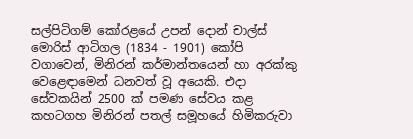සල්පිටිගම් කෝරළයේ උපන් දොන් චාල්ස් මොරිස් ආටිගල (1834 - 1901) කෝපි වගාවෙන්, මිනිරන් කර්මාන්තයෙන් හා අරක්කු වෙළෙඳාමෙන් ධනවත් වූ අයෙකි. එදා සේවකයින් 2500 ක් පමණ සේවය කළ කහටගහ මිනිරන් පතල් සමූහයේ හිමිකරුවා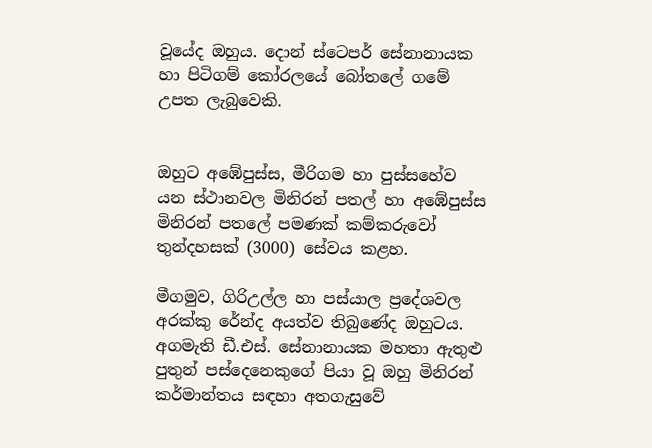වූයේද ඔහුය. දොන් ස්ටෙපර් සේනානායක හා පිටිගම් කෝරලයේ බෝතලේ ගමේ උපත ලැබුවෙකි.


ඔහුට අඹේපුස්ස, මීරිගම හා පුස්සහේව යන ස්ථානවල මිනිරන් පතල් හා අඹේපුස්ස මිනිරන් පතලේ පමණක් කම්කරුවෝ තුන්දහසක් (3000) සේවය කළහ.

මීගමුව, ගිරිඋල්ල හා පස්යාල ප්‍රදේශවල අරක්කු රේන්ද අයත්ව තිබුණේද ඔහුටය. අගමැති ඩී.එස්. සේනානායක මහතා ඇතුළු පුතුන් පස්දෙනෙකුගේ පියා වූ ඔහු මිනිරන් කර්මාන්තය සඳහා අතගැසුවේ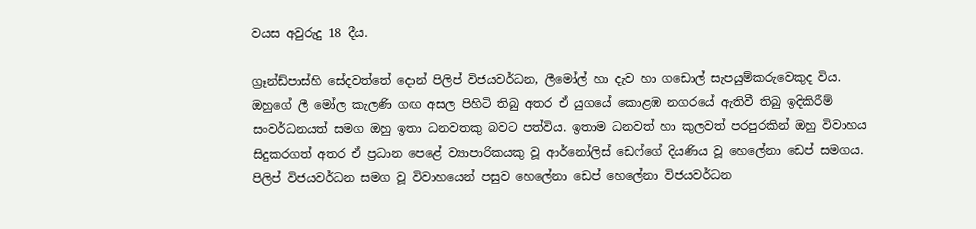වයස අවුරුදු 18 දීය.

ග්‍රෑන්ඩ්පාස්හි සේදවත්තේ දොන් පිලිප් විජයවර්ධන, ලීමෝල් හා දැව හා ගඩොල් සැපයුම්කරුවෙකුද විය. ඔහුගේ ලී මෝල කැලණි ගඟ අසල පිහිටි තිබු අතර ඒ යුගයේ කොළඹ නගරයේ ඇතිවී තිබු ඉදිකිරීම් සංවර්ධනයත් සමග ඔහු ඉතා ධනවතකු බවට පත්විය. ඉතාම ධනවත් හා කුලවත් පරපුරකින් ඔහු විවාහය සිදුකරගත් අතර ඒ ප්‍රධාන පෙළේ ව්‍යාපාරිකයකු වූ ආර්නෝලිස් ඩෙෆ්ගේ දියණිය වූ හෙලේනා ඩෙප් සමගය. පිලිප් විජයවර්ධන සමග වූ විවාහයෙන් පසුව හෙලේනා ඩෙප් හෙලේනා විජයවර්ධන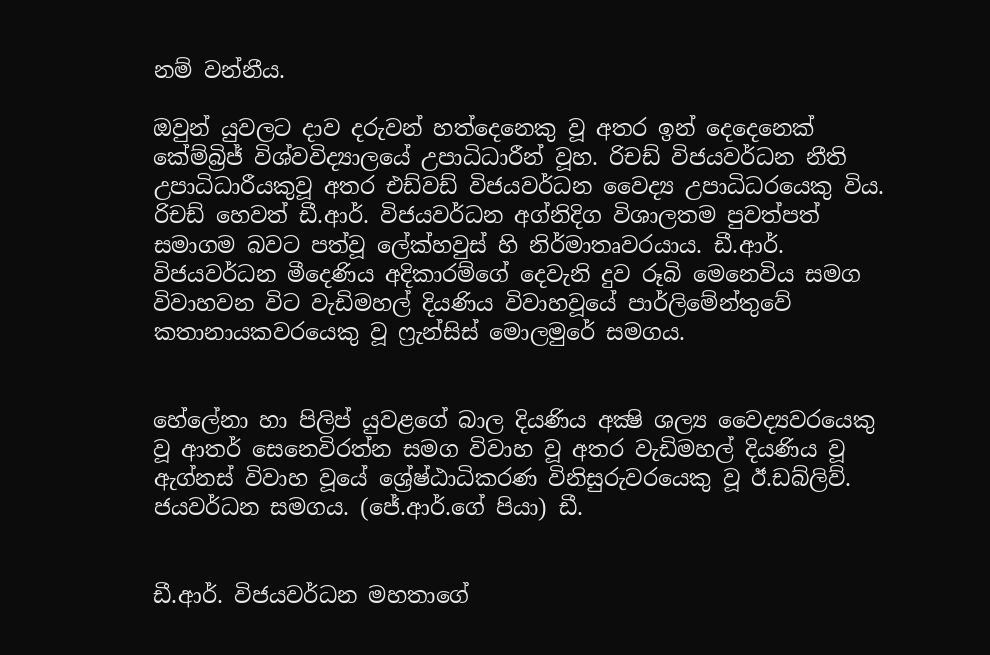නම් වන්නීය.

ඔවුන් යුවලට දාව දරුවන් හත්දෙනෙකු වූ අතර ඉන් දෙදෙනෙක් කේම්බ්‍රිජ් විශ්වවිද්‍යාලයේ උපාධිධාරීන් වූහ. රිචඩ් විජයවර්ධන නීති උපාධිධාරීයකුවූ අතර එඩ්වඩ් විජයවර්ධන වෛද්‍ය උපාධිධරයෙකු විය. රිචඩ් හෙවත් ඩී.ආර්. විජයවර්ධන අග්නිදිග විශාලතම පුවත්පත් සමාගම බවට පත්වූ ලේක්හවුස් හි නිර්මාතෘවරයාය. ඩී.ආර්. විජයවර්ධන මීදෙණිය අදිකාරම්ගේ දෙවැනි දුව රූබි මෙනෙවිය සමග විවාහවන විට වැඩිමහල් දියණිය විවාහවූයේ පාර්ලිමේන්තුවේ කතානායකවරයෙකු වූ ෆ්‍රැන්සිස් මොලමුරේ සමගය.


හේලේනා හා පිලිප් යුවළගේ බාල දියණිය අක්‍ෂි ශල්‍ය වෛද්‍යවරයෙකු වූ ආතර් සෙනෙවිරත්න සමග විවාහ වූ අතර වැඩිමහල් දියණිය වූ ඇග්නස් විවාහ වූයේ ශ්‍රේෂ්ඨාධිකරණ විනිසුරුවරයෙකු වූ ඊ.ඩබ්ලිව්. ජයවර්ධන සමගය. (ජේ.ආර්.ගේ පියා) ඩී.


ඩී.ආර්. විජයවර්ධන මහතාගේ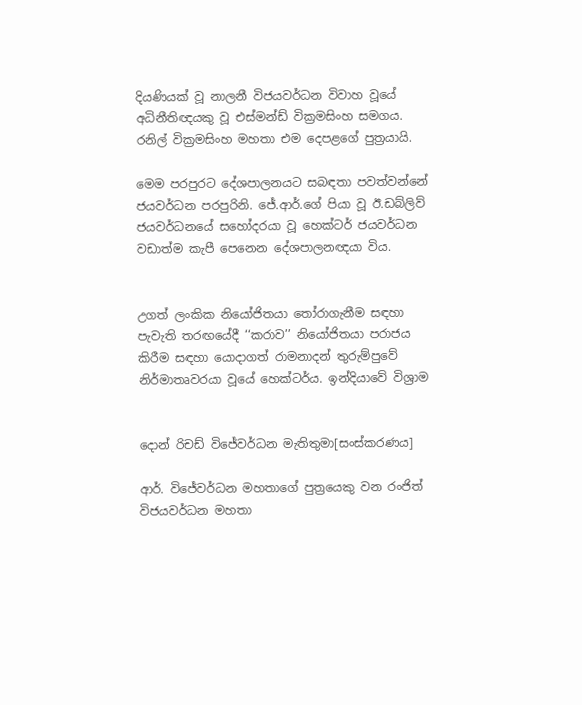දියණියක් වූ නාලනී විජයවර්ධන විවාහ වූයේ අධිනීතිඥයකු වූ එස්මන්ඩ් වික්‍රමසිංහ සමගය. රනිල් වික්‍රමසිංහ මහතා එම දෙපළගේ පුත්‍රයායි.

මෙම පරපුරට දේශපාලනයට සබඳතා පවත්වන්නේ ජයවර්ධන පරපුරිනි. ජේ.ආර්.ගේ පියා වූ ඊ.ඩබ්ලිව් ජයවර්ධනයේ සහෝදරයා වූ හෙක්ටර් ජයවර්ධන වඩාත්ම කැපී පෙනෙන දේශපාලනඥයා විය.


උගත් ලංකික නියෝජිතයා තෝරාගැනීම සඳහා පැවැති තරඟයේදී ‘‘කරාව’’ නියෝජිතයා පරාජය කිරීම සඳහා යොදාගත් රාමනාදන් තුරුම්පුවේ නිර්මාතෘවරයා වූයේ හෙක්ටර්ය. ඉන්දියාවේ විශ්‍රාම


දොන් රිචඩ් විජේවර්ධන මැතිතුමා[සංස්කරණය]

ආර්. විජේවර්ධන මහතාගේ පුත්‍රයෙකු වන රංජිත් විජයවර්ධන මහතා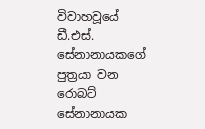විවාහවූයේ ඩී.එස්. සේනානායකගේ පුත්‍රයා වන රොබට් සේනානායක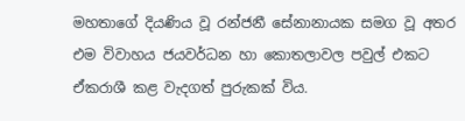මහතාගේ දියණිය වූ රන්ජනී සේනානායක සමග වූ අතර එම විවාහය ජයවර්ධන හා කොතලාවල පවුල් එකට ඒකරාශී කළ වැදගත් පුරුකක් විය.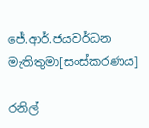ජේ.ආර්.ජයවර්ධන මැතිතුමා[සංස්කරණය]

රනිල්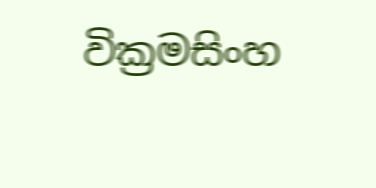වික්‍රමසිංහ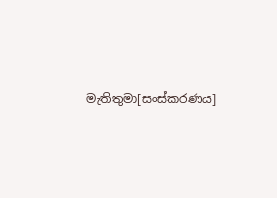මැතිතුමා[සංස්කරණය]